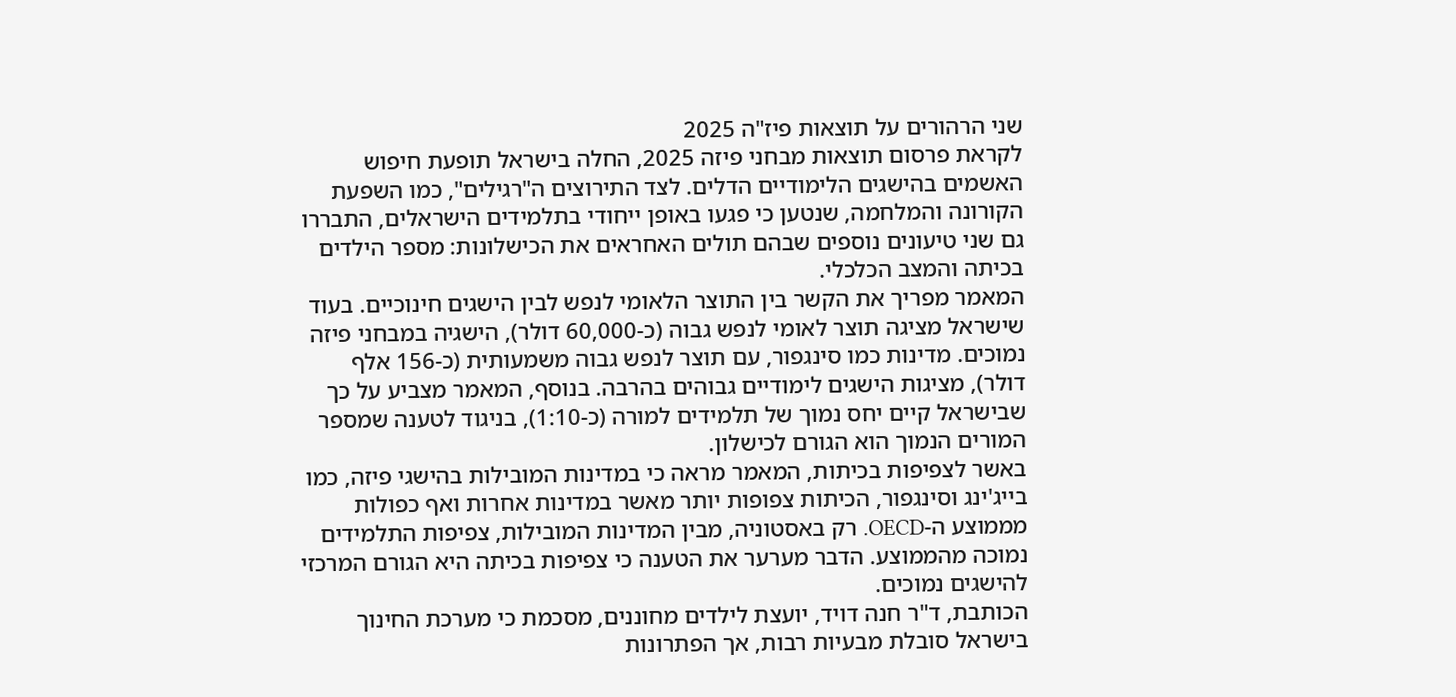שני הרהורים על תוצאות פיז"ה 2025
לקראת פרסום תוצאות מבחני פיזה 2025, החלה בישראל תופעת חיפוש האשמים בהישגים הלימודיים הדלים. לצד התירוצים ה"רגילים", כמו השפעת הקורונה והמלחמה, שנטען כי פגעו באופן ייחודי בתלמידים הישראלים, התבררו גם שני טיעונים נוספים שבהם תולים האחראים את הכישלונות: מספר הילדים בכיתה והמצב הכלכלי.
המאמר מפריך את הקשר בין התוצר הלאומי לנפש לבין הישגים חינוכיים. בעוד שישראל מציגה תוצר לאומי לנפש גבוה (כ-60,000 דולר), הישגיה במבחני פיזה נמוכים. מדינות כמו סינגפור, עם תוצר לנפש גבוה משמעותית (כ-156 אלף דולר), מציגות הישגים לימודיים גבוהים בהרבה. בנוסף, המאמר מצביע על כך שבישראל קיים יחס נמוך של תלמידים למורה (כ-1:10), בניגוד לטענה שמספר המורים הנמוך הוא הגורם לכישלון.
באשר לצפיפות בכיתות, המאמר מראה כי במדינות המובילות בהישגי פיזה, כמו בייג'ינג וסינגפור, הכיתות צפופות יותר מאשר במדינות אחרות ואף כפולות מממוצע ה-OECD. רק באסטוניה, מבין המדינות המובילות, צפיפות התלמידים נמוכה מהממוצע. הדבר מערער את הטענה כי צפיפות בכיתה היא הגורם המרכזי להישגים נמוכים.
הכותבת, ד"ר חנה דויד, יועצת לילדים מחוננים, מסכמת כי מערכת החינוך בישראל סובלת מבעיות רבות, אך הפתרונות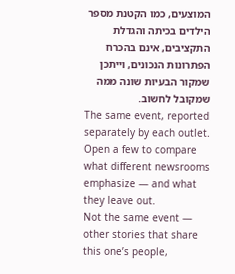המוצעים, כמו הקטנת מספר הילדים בכיתה והגדלת התקציבים, אינם בהכרח הפתרונות הנכונים, וייתכן שמקור הבעיות שונה ממה שמקובל לחשוב.
The same event, reported separately by each outlet. Open a few to compare what different newsrooms emphasize — and what they leave out.
Not the same event — other stories that share this one’s people,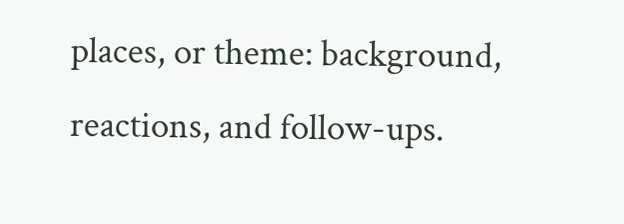places, or theme: background, reactions, and follow-ups.